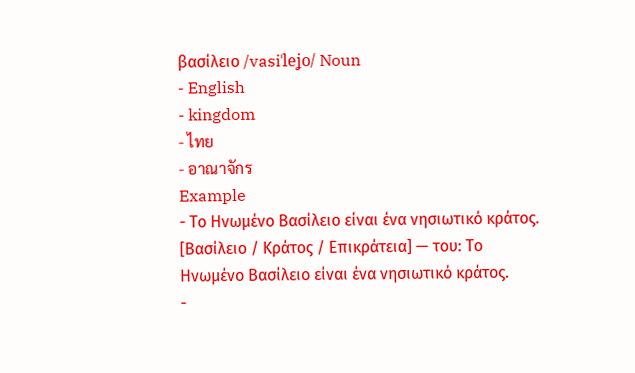βασίλειο /vasiˈleʝo/ Noun
- English
- kingdom
- ไทย
- อาณาจักร
Example
- Το Ηνωμένο Βασίλειο είναι ένα νησιωτικό κράτος. [Βασίλειο / Κράτος / Επικράτεια] — του: Το Ηνωμένο Βασίλειο είναι ένα νησιωτικό κράτος.
-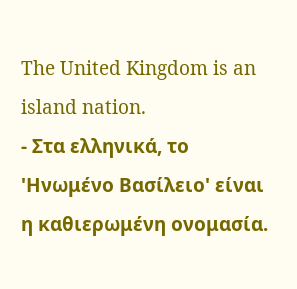The United Kingdom is an island nation.
- Στα ελληνικά, το 'Ηνωμένο Βασίλειο' είναι η καθιερωμένη ονομασία.